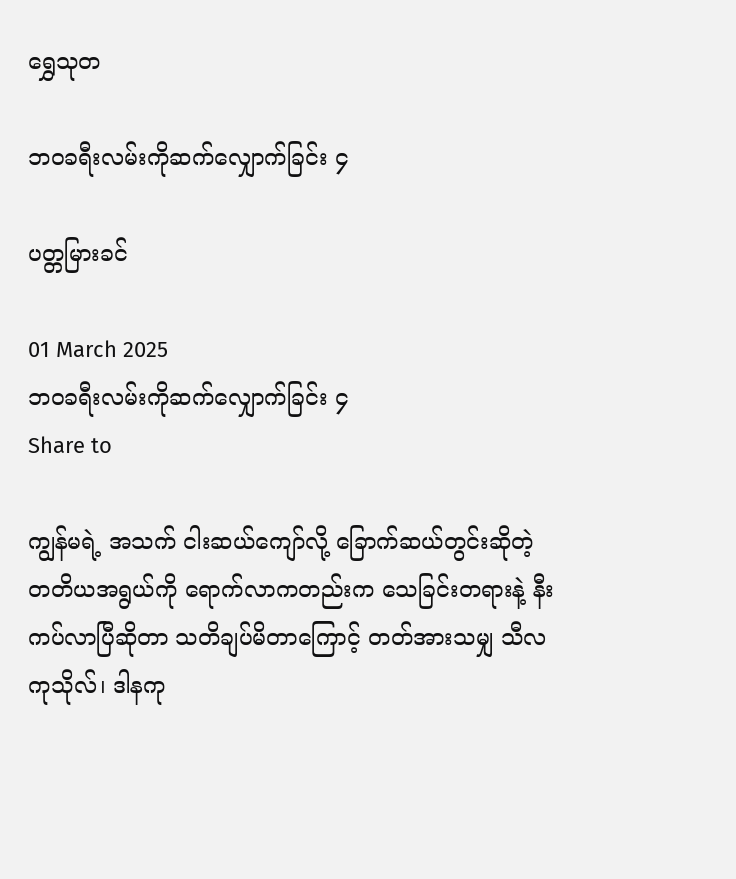ရွှေသုတ‌

ဘဝခရီးလမ်းကိုဆက်လျှောက်ခြင်း ၄

ပတ္တမြားခင်

01 March 2025
ဘဝခရီးလမ်းကိုဆက်လျှောက်ခြင်း ၄
Share to

ကျွန်မရဲ့ အသက် ငါးဆယ်ကျော်လို့ ခြောက်ဆယ်တွင်းဆိုတဲ့ တတိယအရွယ်ကို ရောက်လာကတည်းက သေခြင်းတရားနဲ့ နီးကပ်လာပြီဆိုတာ သတိချပ်မိတာကြောင့် တတ်အားသမျှ သီလကုသိုလ်၊ ဒါနကု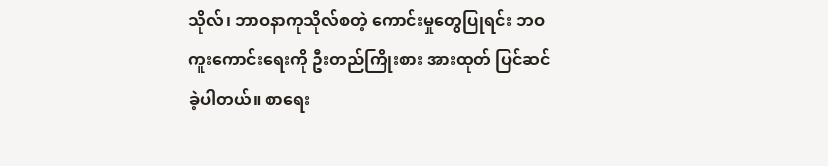သိုလ်၊ ဘာဝနာကုသိုလ်စတဲ့ ကောင်းမှုတွေပြုရင်း ဘဝကူးကောင်းရေးကို ဦးတည်ကြိုးစား အားထုတ် ပြင်ဆင်ခဲ့ပါတယ်။ စာရေး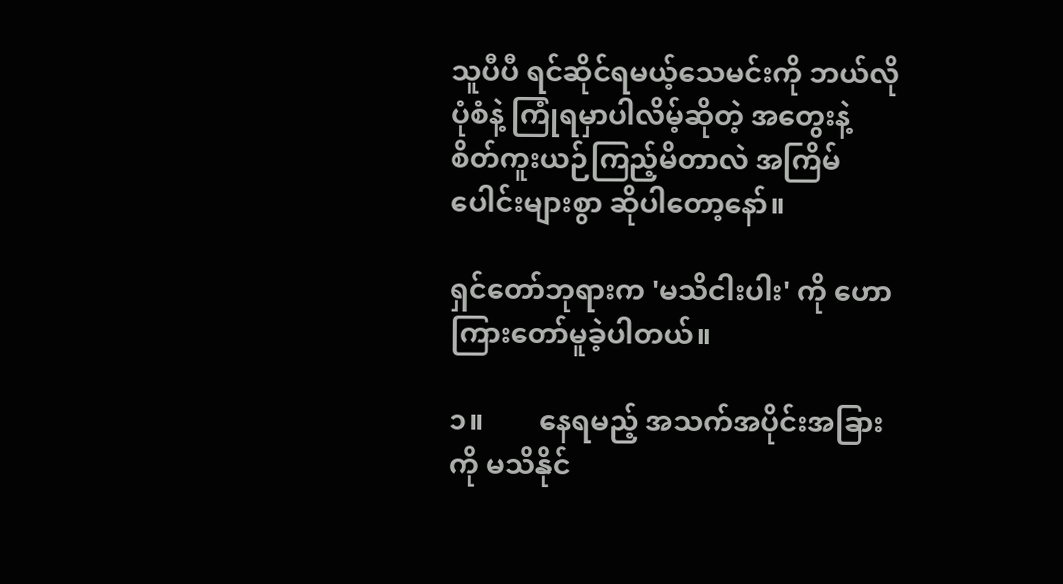သူပီပီ ရင်ဆိုင်ရမယ့်သေမင်းကို ဘယ်လိုပုံစံနဲ့ ကြုံရမှာပါလိမ့်ဆိုတဲ့ အတွေးနဲ့ စိတ်ကူးယဉ်ကြည့်မိတာလဲ အကြိမ်ပေါင်းများစွာ ဆိုပါတော့နော်။

ရှင်တော်ဘုရားက 'မသိငါးပါး' ကို ဟောကြားတော်မူခဲ့ပါတယ်။

၁။        နေရမည့် အသက်အပိုင်းအခြားကို မသိနိုင်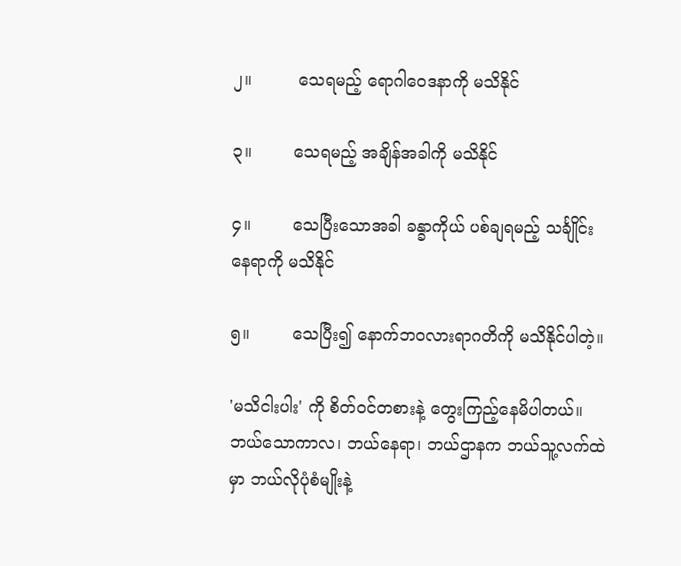၂။         သေရမည့် ရောဂါဝေဒနာကို မသိနိုင်

၃။        သေရမည့် အချိန်အခါကို မသိနိုင်

၄။        သေပြီးသောအခါ ခန္ခာကိုယ် ပစ်ချရမည့် သင်္ချိုင်းနေရာကို မသိနိုင်

၅။        သေပြီး၍ နောက်ဘဝလားရာဂတိကို မသိနိုင်ပါတဲ့။

'မသိငါးပါး' ကို စိတ်ဝင်တစားနဲ့ တွေးကြည့်နေမိပါတယ်။ ဘယ်သောကာလ၊ ဘယ်နေရာ၊ ဘယ်ဌာနက ဘယ်သူ့လက်ထဲမှာ ဘယ်လိုပုံစံမျိုးနဲ့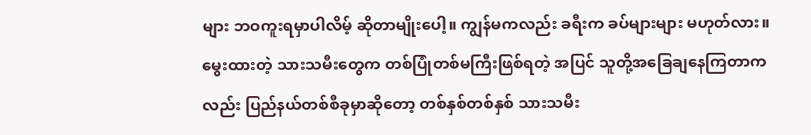များ ဘဝကူးရမှာပါလိမ့် ဆိုတာမျိုးပေါ့။ ကျွန်မကလည်း ခရီးက ခပ်များများ မဟုတ်လား။ မွေးထားတဲ့ သားသမီးတွေက တစ်ပြုံတစ်မကြီးဖြစ်ရတဲ့ အပြင် သူတို့အခြေချနေကြတာကလည်း ပြည်နယ်တစ်စီခုမှာဆိုတော့ တစ်နှစ်တစ်နှစ် သားသမီး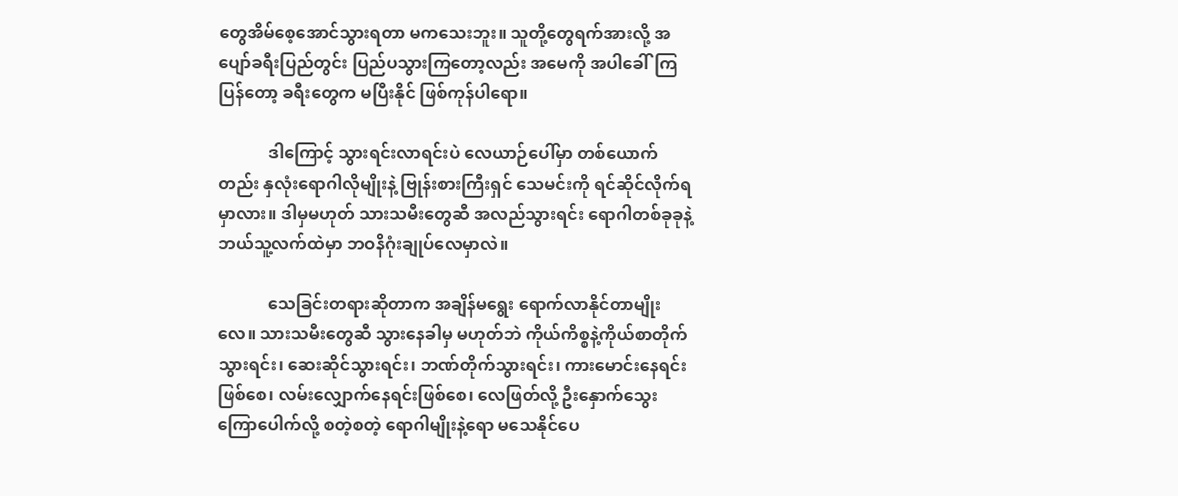တွေအိမ်စေ့အောင်သွားရတာ မကသေးဘူး။ သူတို့တွေရက်အားလို့ အပျော်ခရီးပြည်တွင်း ပြည်ပသွားကြတော့လည်း အမေကို အပါခေါ်ကြပြန်တော့ ခရီးတွေက မပြီးနိုင် ဖြစ်ကုန်ပါရော။

            ဒါကြောင့် သွားရင်းလာရင်းပဲ လေယာဉ်ပေါ်မှာ တစ်ယောက်တည်း နှလုံးရောဂါလိုမျိုးနဲ့ ဗြုန်းစားကြီးရှင် သေမင်းကို ရင်ဆိုင်လိုက်ရမှာလား။ ဒါမှမဟုတ် သားသမီးတွေဆီ အလည်သွားရင်း ရောဂါတစ်ခုခုနဲ့ ဘယ်သူ့လက်ထဲမှာ ဘဝနိဂုံးချုပ်လေမှာလဲ။

            သေခြင်းတရားဆိုတာက အချိန်မရွေး ရောက်လာနိုင်တာမျိုးလေ။ သားသမီးတွေဆီ သွားနေခါမှ မဟုတ်ဘဲ ကိုယ်ကိစ္စနဲ့ကိုယ်စာတိုက်သွားရင်း၊ ဆေးဆိုင်သွားရင်း၊ ဘဏ်တိုက်သွားရင်း၊ ကားမောင်းနေရင်းဖြစ်စေ၊ လမ်းလျှောက်နေရင်းဖြစ်စေ၊ လေဖြတ်လို့ ဦးနှောက်သွေးကြောပေါက်လို့ စတဲ့စတဲ့ ရောဂါမျိုးနဲ့ရော မသေနိုင်ပေ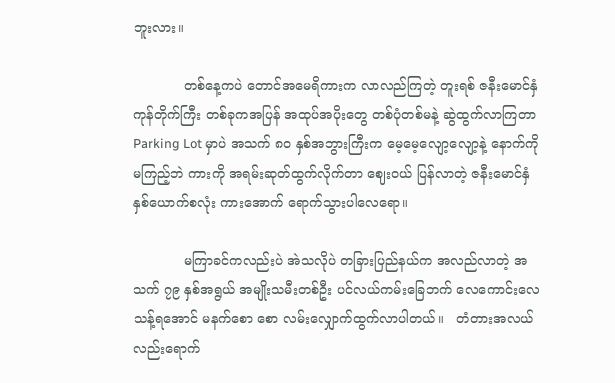ဘူးလား။

            တစ်နေ့ကပဲ တောင်အမေရိကားက လာလည်ကြတဲ့ တူးရစ် ဇနီးမောင်နှံ ကုန်တိုက်ကြီး တစ်ခုကအပြန် အထုပ်အပိုးတွေ တစ်ပုံတစ်မနဲ့ ဆွဲထွက်လာကြတာ Parking Lot မှာပဲ အသက် ၈ဝ နှစ်အဘွားကြီးက မေ့မေ့လျော့လျော့နဲ့ နောက်ကိုမကြည့်ဘဲ ကားကို အရမ်းဆုတ်ထွက်လိုက်တာ ဈေးဝယ် ပြန်လာတဲ့ ဇနီးမောင်နှံနှစ်ယောက်စလုံး ကားအောက် ရောက်သွားပါလေရော။

            မကြာခင်ကလည်းပဲ အဲသလိုပဲ တခြားပြည်နယ်က အလည်လာတဲ့ အသက် ၇၉ နှစ်အရွယ် အမျိုးသမီးတစ်ဦး ပင်လယ်ကမ်းခြေဘက် လေကောင်းလေသန့်ရအောင် မနက်စော စော လမ်းလျှောက်ထွက်လာပါတယ်။   တံတားအလယ်လည်းရောက်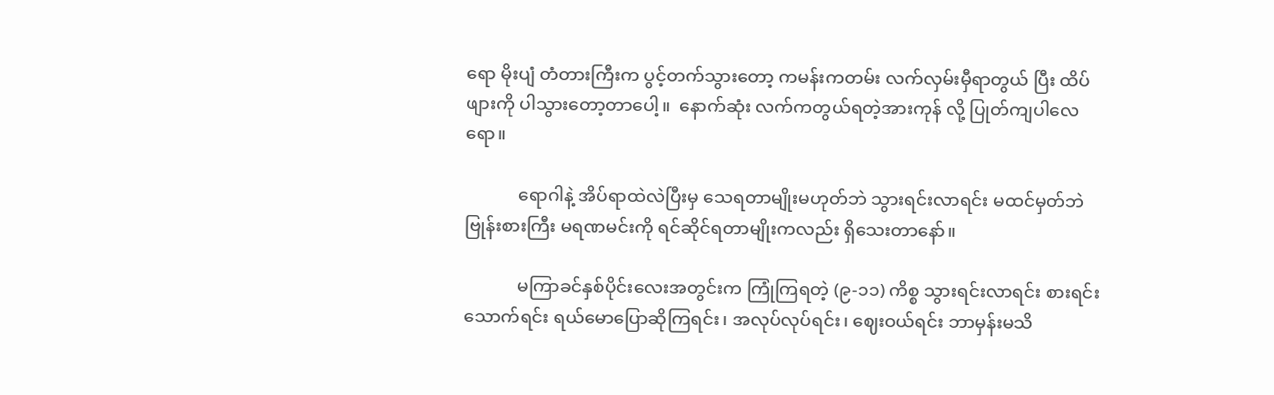ရော မိုးပျံ တံတားကြီးက ပွင့်တက်သွားတော့ ကမန်းကတမ်း လက်လှမ်းမှီရာတွယ် ပြီး ထိပ်ဖျားကို ပါသွားတော့တာပေါ့။  နောက်ဆုံး လက်ကတွယ်ရတဲ့အားကုန် လို့ ပြုတ်ကျပါလေရော။

            ရောဂါနဲ့ အိပ်ရာထဲလဲပြီးမှ သေရတာမျိုးမဟုတ်ဘဲ သွားရင်းလာရင်း မထင်မှတ်ဘဲ ဗြုန်းစားကြီး မရဏမင်းကို ရင်ဆိုင်ရတာမျိုးကလည်း ရှိသေးတာနော်။

            မကြာခင်နှစ်ပိုင်းလေးအတွင်းက ကြုံကြရတဲ့ (၉-၁၁) ကိစ္စ သွားရင်းလာရင်း စားရင်းသောက်ရင်း ရယ်မောပြောဆိုကြရင်း၊ အလုပ်လုပ်ရင်း၊ ဈေးဝယ်ရင်း ဘာမှန်းမသိ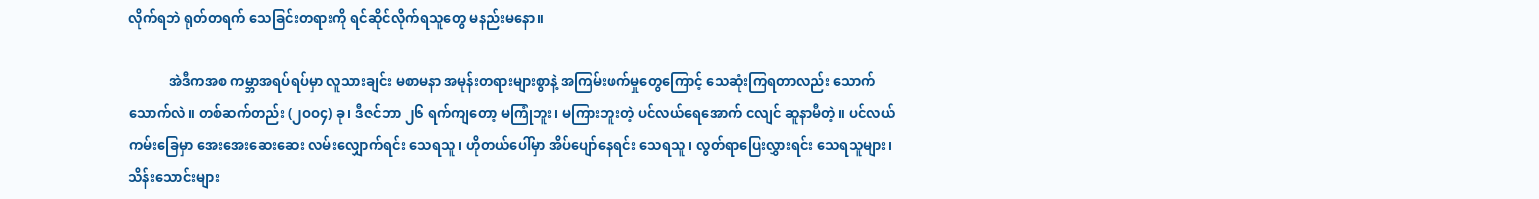လိုက်ရဘဲ ရုတ်တရက် သေခြင်းတရားကို ရင်ဆိုင်လိုက်ရသူတွေ မနည်းမနော။

            အဲဒီကအစ ကမ္ဘာအရပ်ရပ်မှာ လူသားချင်း မစာမနာ အမုန်းတရားများစွာနဲ့ အကြမ်းဖက်မှုတွေကြောင့် သေဆုံးကြရတာလည်း သောက်သောက်လဲ။ တစ်ဆက်တည်း (၂ဝဝ၄) ခု၊ ဒီဇင်ဘာ ၂၆ ရက်ကျတော့ မကြုံဘူး၊ မကြားဘူးတဲ့ ပင်လယ်ရေအောက် ငလျင် ဆူနာမီတဲ့။ ပင်လယ်ကမ်းခြေမှာ အေးအေးဆေးဆေး လမ်းလျှောက်ရင်း သေရသူ၊ ဟိုတယ်ပေါ်မှာ အိပ်ပျော်နေရင်း သေရသူ၊ လွတ်ရာပြေးလွှားရင်း သေရသူများ၊ သိန်းသောင်းများ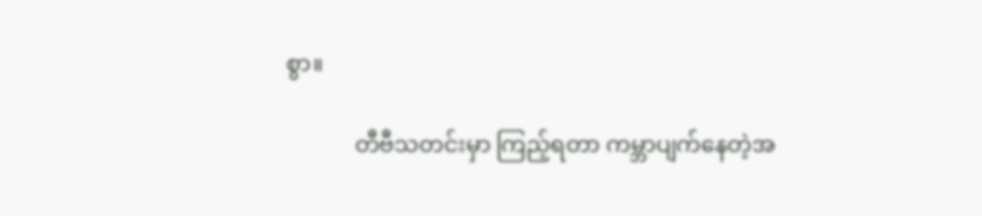စွာ။

            တီဗီသတင်းမှာ ကြည့်ရတာ ကမ္ဘာပျက်နေတဲ့အ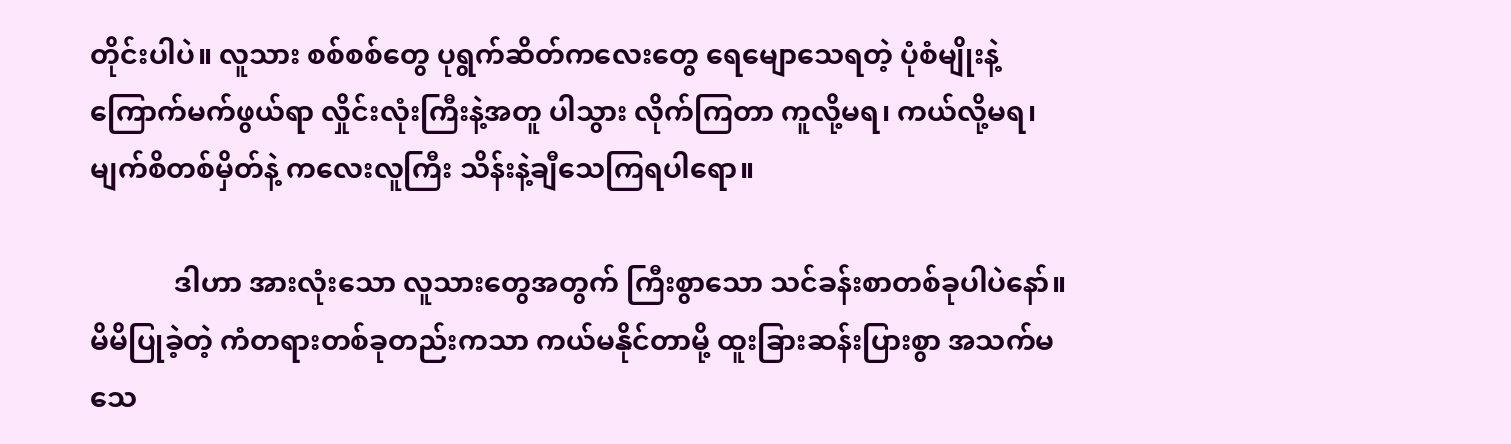တိုင်းပါပဲ။ လူသား စစ်စစ်တွေ ပုရွက်ဆိတ်ကလေးတွေ ရေမျောသေရတဲ့ ပုံစံမျိုးနဲ့ ကြောက်မက်ဖွယ်ရာ လှိုင်းလုံးကြီးနဲ့အတူ ပါသွား လိုက်ကြတာ ကူလို့မရ၊ ကယ်လို့မရ၊ မျက်စိတစ်မှိတ်နဲ့ ကလေးလူကြီး သိန်းနဲ့ချီသေကြရပါရော။

            ဒါဟာ အားလုံးသော လူသားတွေအတွက် ကြီးစွာသော သင်ခန်းစာတစ်ခုပါပဲနော်။ မိမိပြုခဲ့တဲ့ ကံတရားတစ်ခုတည်းကသာ ကယ်မနိုင်တာမို့ ထူးခြားဆန်းပြားစွာ အသက်မသေ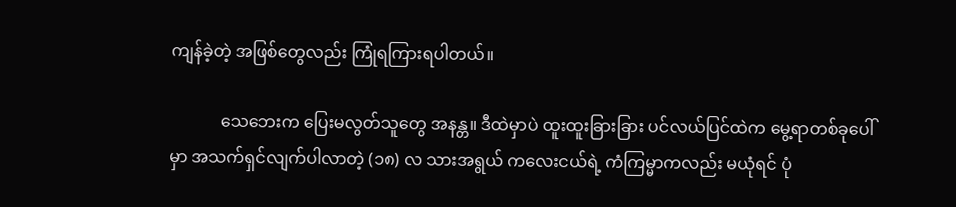ကျန်ခဲ့တဲ့ အဖြစ်တွေလည်း ကြုံရကြားရပါတယ်။

            သေဘေးက ပြေးမလွတ်သူတွေ အနန္တ။ ဒီထဲမှာပဲ ထူးထူးခြားခြား ပင်လယ်ပြင်ထဲက မွေ့ရာတစ်ခုပေါ်မှာ အသက်ရှင်လျက်ပါလာတဲ့ (၁၈) လ သားအရွယ် ကလေးငယ်ရဲ့ ကံကြမ္မာကလည်း မယုံရင် ပုံ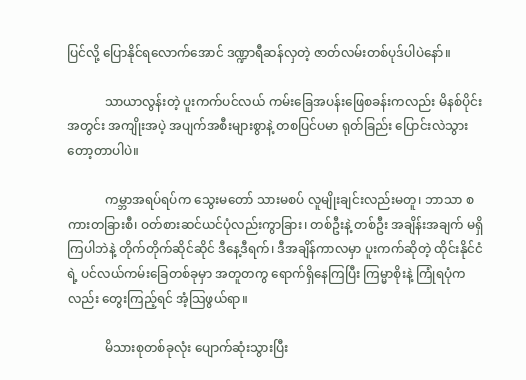ပြင်လို့ ပြောနိုင်ရလောက်အောင် ဒဏ္ဍာရီဆန်လှတဲ့ ဇာတ်လမ်းတစ်ပုဒ်ပါပဲနော်။

            သာယာလွန်းတဲ့ ပူးကက်ပင်လယ် ကမ်းခြေအပန်းဖြေစခန်းကလည်း မိနစ်ပိုင်းအတွင်း အကျိုးအပဲ့ အပျက်အစီးများစွာနဲ့ တစပြင်ပမာ ရုတ်ခြည်း ပြောင်းလဲသွားတော့တာပါပဲ။

            ကမ္ဘာအရပ်ရပ်က သွေးမတော် သားမစပ် လူမျိုးချင်းလည်းမတူ၊ ဘာသာ စကားတခြားစီ၊ ဝတ်စားဆင်ယင်ပုံလည်းကွာခြား၊ တစ်ဦးနဲ့ တစ်ဦး အချိန်းအချက် မရှိကြပါဘဲနဲ့ တိုက်တိုက်ဆိုင်ဆိုင် ဒီနေ့ဒီရက်၊ ဒီအချိန်ကာလမှာ ပူးကက်ဆိုတဲ့ ထိုင်းနိုင်ငံရဲ့ ပင်လယ်ကမ်းခြေတစ်ခုမှာ အတူတကွ ရောက်ရှိနေကြပြီး ကြမ္မာစိုးနဲ့ ကြုံရပုံကလည်း တွေးကြည့်ရင် အံ့သြဖွယ်ရာ။

            မိသားစုတစ်ခုလုံး ပျောက်ဆုံးသွားပြီး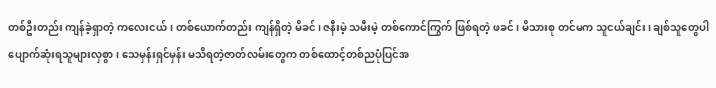တစ်ဦးတည်း ကျန်ခဲ့ရှာတဲ့ ကလေးငယ်၊ တစ်ယောက်တည်း ကျန်ရှိတဲ့ မိခင်၊ ဇနီးမဲ့ သမီးမဲ့ တစ်ကောင်ကြွက် ဖြစ်ရတဲ့ ဖခင်၊ မိသားစု တင်မက သူငယ်ချင်း၊ ချစ်သူတွေပါ ပျောက်ဆုံးရသူများလှစွာ၊ သေမှန်းရှင်မှန်း မသိရတဲ့ဇာတ်လမ်းတွေက တစ်ထောင့်တစ်ညပုံပြင်အ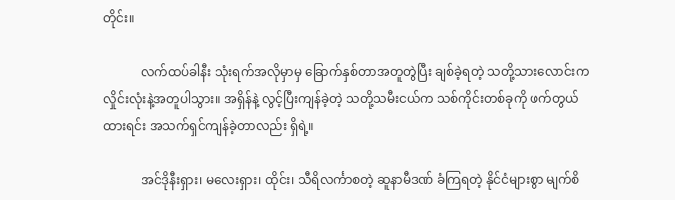တိုင်း။

            လက်ထပ်ခါနီး သုံးရက်အလိုမှာမှ ခြောက်နှစ်တာအတူတွဲပြီး ချစ်ခဲ့ရတဲ့ သတို့သားလောင်းက လှိုင်းလုံးနဲ့အတူပါသွား။ အရှိန်နဲ့ လွင့်ပြီးကျန်ခဲ့တဲ့ သတို့သမီးငယ်က သစ်ကိုင်းတစ်ခုကို ဖက်တွယ်ထားရင်း အသက်ရှင်ကျန်ခဲ့တာလည်း ရှိရဲ့။

            အင်ဒိုနီးရှား၊ မလေးရှား၊ ထိုင်း၊ သီရိလင်္ကာစတဲ့ ဆူနာမီဒဏ် ခံကြရတဲ့ နိုင်ငံများစွာ မျက်စိ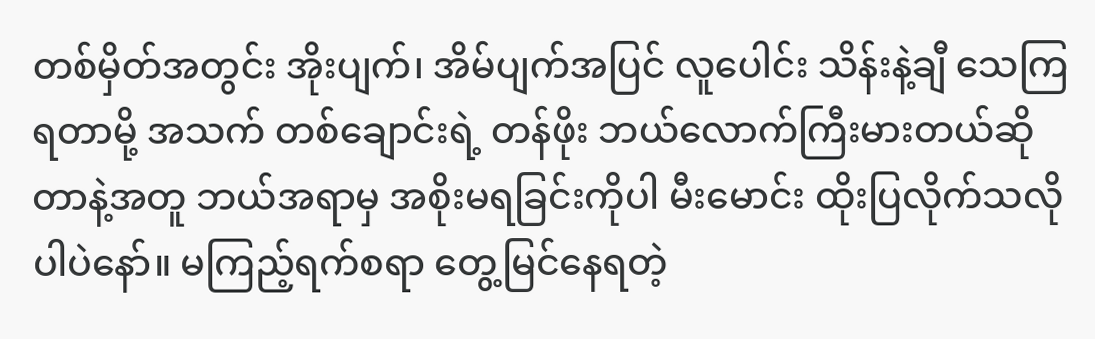တစ်မှိတ်အတွင်း အိုးပျက်၊ အိမ်ပျက်အပြင် လူပေါင်း သိန်းနဲ့ချီ သေကြရတာမို့ အသက် တစ်ချောင်းရဲ့ တန်ဖိုး ဘယ်လောက်ကြီးမားတယ်ဆိုတာနဲ့အတူ ဘယ်အရာမှ အစိုးမရခြင်းကိုပါ မီးမောင်း ထိုးပြလိုက်သလိုပါပဲနော်။ မကြည့်ရက်စရာ တွေ့မြင်နေရတဲ့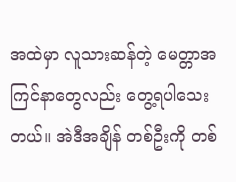အထဲမှာ လူသားဆန်တဲ့ မေတ္တာအကြင်နာတွေလည်း တွေ့ရပါသေးတယ်။ အဲဒီအချိန် တစ်ဦးကို တစ်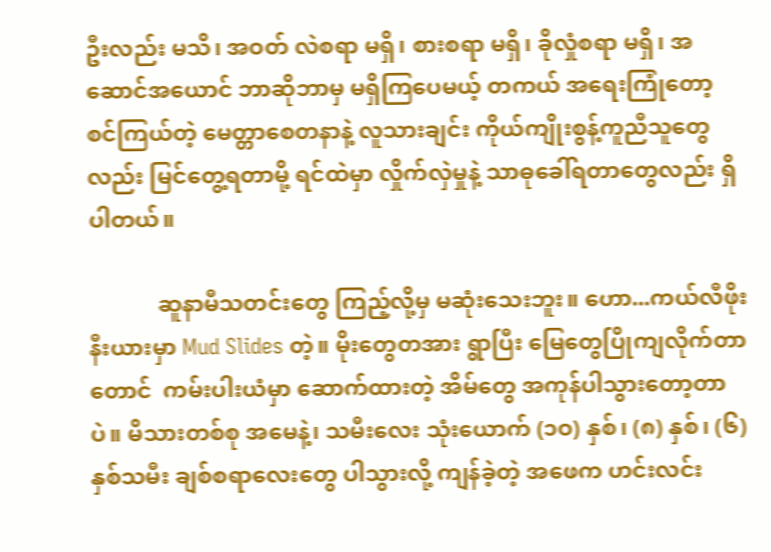ဦးလည်း မသိ၊ အဝတ် လဲစရာ မရှိ၊ စားစရာ မရှိ၊ ခိုလှုံစရာ မရှိ၊ အဆောင်အယောင် ဘာဆိုဘာမှ မရှိကြပေမယ့် တကယ် အရေးကြုံတော့ စင်ကြယ်တဲ့ မေတ္တာစေတနာနဲ့ လူသားချင်း ကိုယ်ကျိုးစွန့်ကူညီသူတွေလည်း မြင်တွေ့ရတာမို့ ရင်ထဲမှာ လှိုက်လှဲမှုနဲ့ သာဓုခေါ်ရတာတွေလည်း ရှိပါတယ်။

            ဆူနာမီသတင်းတွေ ကြည့်လို့မှ မဆုံးသေးဘူး။ ဟော...ကယ်လီဖိုးနီးယားမှာ Mud Slides တဲ့။ မိုးတွေတအား ရွာပြီး မြေတွေပြိုကျလိုက်တာတောင်  ကမ်းပါးယံမှာ ဆောက်ထားတဲ့ အိမ်တွေ အကုန်ပါသွားတော့တာပဲ။ မိသားတစ်စု အမေနဲ့၊ သမီးလေး သုံးယောက် (၁ဝ) နှစ်၊ (၈) နှစ်၊ (၆) နှစ်သမီး ချစ်စရာလေးတွေ ပါသွားလို့ ကျန်ခဲ့တဲ့ အဖေက ဟင်းလင်း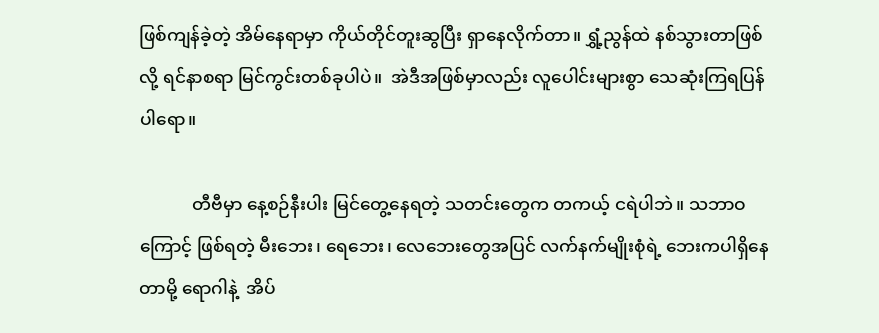ဖြစ်ကျန်ခဲ့တဲ့ အိမ်နေရာမှာ ကိုယ်တိုင်တူးဆွပြီး ရှာနေလိုက်တာ။ ရွှံ့ညွန်ထဲ နစ်သွားတာဖြစ်လို့ ရင်နာစရာ မြင်ကွင်းတစ်ခုပါပဲ။  အဲဒီအဖြစ်မှာလည်း လူပေါင်းများစွာ သေဆုံးကြရပြန်ပါရော။

            တီဗီမှာ နေ့စဉ်နီးပါး မြင်တွေ့နေရတဲ့ သတင်းတွေက တကယ့် ငရဲပါဘဲ။ သဘာဝကြောင့် ဖြစ်ရတဲ့ မီးဘေး၊ ရေဘေး၊ လေဘေးတွေအပြင် လက်နက်မျိုးစုံရဲ့ ဘေးကပါရှိနေတာမို့ ရောဂါနဲ့  အိပ်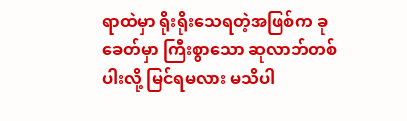ရာထဲမှာ ရိုးရိုးသေရတဲ့အဖြစ်က ခုခေတ်မှာ ကြီးစွာသော ဆုလာဘ်တစ်ပါးလို့ မြင်ရမလား မသိပါ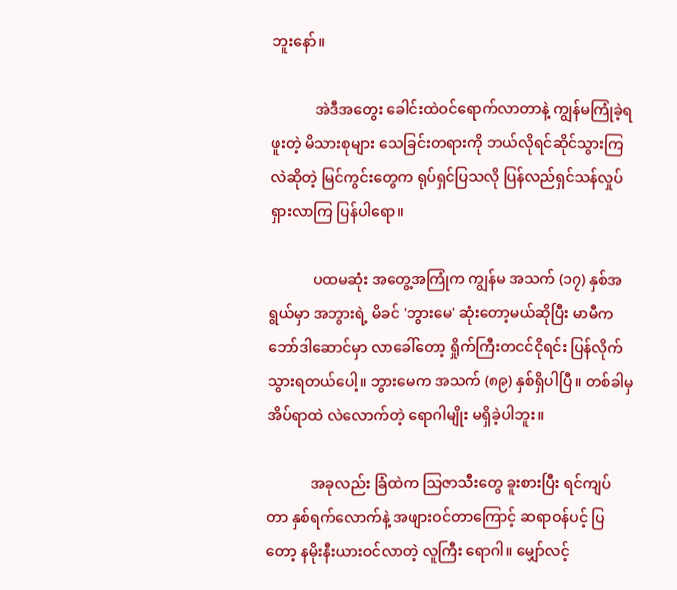ဘူးနော်။

            အဲဒီအတွေး ခေါင်းထဲဝင်ရောက်လာတာနဲ့ ကျွန်မကြုံခဲ့ရဖူးတဲ့ မိသားစုများ သေခြင်းတရားကို ဘယ်လိုရင်ဆိုင်သွားကြလဲဆိုတဲ့ မြင်ကွင်းတွေက ရုပ်ရှင်ပြသလို ပြန်လည်ရှင်သန်လှုပ်ရှားလာကြ ပြန်ပါရော။

            ပထမဆုံး အတွေ့အကြုံက ကျွန်မ အသက် (၁၇) နှစ်အရွယ်မှာ အဘွားရဲ့ မိခင် 'ဘွားမေ' ဆုံးတော့မယ်ဆိုပြီး မာမီက ဘော်ဒါဆောင်မှာ လာခေါ်တော့ ရှိုက်ကြီးတငင်ငိုရင်း ပြန်လိုက် သွားရတယ်ပေါ့။ ဘွားမေက အသက် (၈၉) နှစ်ရှိပါပြီ။ တစ်ခါမှ အိပ်ရာထဲ လဲလောက်တဲ့ ရောဂါမျိုး မရှိခဲ့ပါဘူး။

            အခုလည်း ခြံထဲက သြဇာသီးတွေ ခူးစားပြီး ရင်ကျပ်တာ နှစ်ရက်လောက်နဲ့ အဖျားဝင်တာကြောင့် ဆရာဝန်ပင့် ပြတော့ နမိုးနီးယားဝင်လာတဲ့ လူကြီး ရောဂါ။ မျှော်လင့်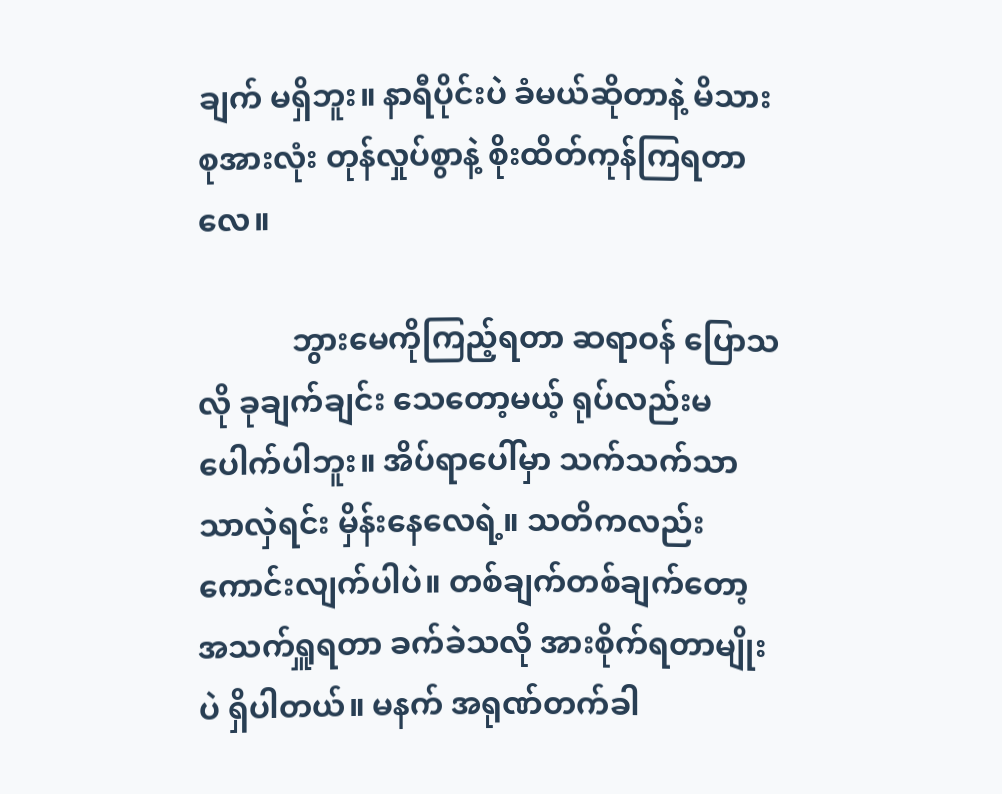ချက် မရှိဘူး။ နာရီပိုင်းပဲ ခံမယ်ဆိုတာနဲ့ မိသားစုအားလုံး တုန်လှုပ်စွာနဲ့ စိုးထိတ်ကုန်ကြရတာလေ။

            ဘွားမေကိုကြည့်ရတာ ဆရာဝန် ပြောသလို ခုချက်ချင်း သေတော့မယ့် ရုပ်လည်းမပေါက်ပါဘူး။ အိပ်ရာပေါ်မှာ သက်သက်သာသာလှဲရင်း မှိန်းနေလေရဲ့။ သတိကလည်း ကောင်းလျက်ပါပဲ။ တစ်ချက်တစ်ချက်တော့ အသက်ရှူရတာ ခက်ခဲသလို အားစိုက်ရတာမျိုးပဲ ရှိပါတယ်။ မနက် အရုဏ်တက်ခါ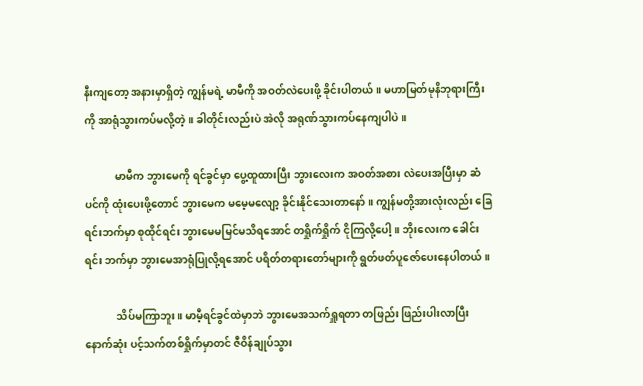နီးကျတော့ အနားမှာရှိတဲ့ ကျွန်မရဲ့ မာမီကို အဝတ်လဲပေးဖို့ ခိုင်းပါတယ်။ မဟာမြတ်မုနိဘုရားကြီးကို အာရုံသွားကပ်မလို့တဲ့။ ခါတိုင်းလည်းပဲ အဲလို အရုဏ်သွားကပ်နေကျပါပဲ။

            မာမီက ဘွားမေကို ရင်ခွင်မှာ ပွေ့ထူထားပြီး ဘွားလေးက အဝတ်အစား လဲပေးအပြီးမှာ ဆံပင်ကို ထုံးပေးဖို့တောင် ဘွားမေက မမေ့မလျော့ ခိုင်းနိုင်သေးတာနော်။ ကျွန်မတို့အားလုံးလည်း ခြေရင်းဘက်မှာ စုထိုင်ရင်း ဘွားမေမမြင်မသိရအောင် တရှိုက်ရှိုက် ငိုကြလို့ပေါ့။ ဘိုးလေးက ခေါင်းရင်း ဘက်မှာ ဘွားမေအာရုံပြုလို့ရအောင် ပရိတ်တရားတော်များကို ရွတ်ဖတ်ပူဇော်ပေးနေပါတယ်။

            သိပ်မကြာဘူး။ မာမီ့ရင်ခွင်ထဲမှာဘဲ ဘွားမေအသက်ရှူရတာ တဖြည်း ဖြည်းပါးလာပြီး နောက်ဆုံး ပင့်သက်တစ်ရှိုက်မှာတင် ဇီဝိန်ချုပ်သွား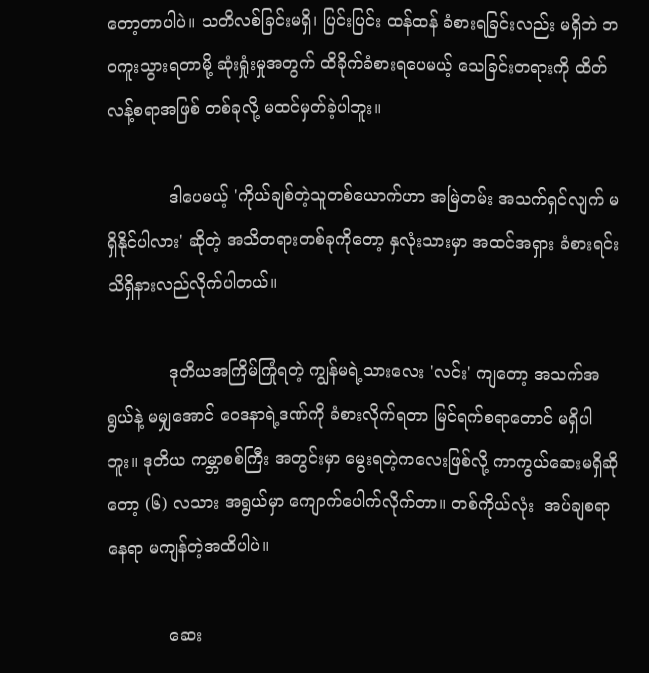တော့တာပါပဲ။ သတိလစ်ခြင်းမရှိ၊ ပြင်းပြင်း ထန်ထန် ခံစားရခြင်းလည်း မရှိဘဲ ဘဝကူးသွားရတာမို့ ဆုံးရှုံးမှုအတွက် ထိခိုက်ခံစားရပေမယ့် သေခြင်းတရားကို ထိတ်လန့်စရာအဖြစ် တစ်ခုလို့ မထင်မှတ်ခဲ့ပါဘူး။

            ဒါပေမယ့် 'ကိုယ်ချစ်တဲ့သူတစ်ယောက်ဟာ အမြဲတမ်း အသက်ရှင်လျက် မရှိနိုင်ပါလား' ဆိုတဲ့ အသိတရားတစ်ခုကိုတော့ နှလုံးသားမှာ အထင်အရှား ခံစားရင်း သိရှိနားလည်လိုက်ပါတယ်။

            ဒုတိယအကြိမ်ကြုံရတဲ့ ကျွန်မရဲ့သားလေး 'လင်း' ကျတော့ အသက်အရွယ်နဲ့ မမျှအောင် ဝေဒနာရဲ့ဒဏ်ကို ခံစားလိုက်ရတာ မြင်ရက်စရာတောင် မရှိပါဘူး။ ဒုတိယ ကမ္ဘာစစ်ကြီး အတွင်းမှာ မွေးရတဲ့ကလေးဖြစ်လို့ ကာကွယ်ဆေးမရှိဆိုတော့ (၆) လသား အရွယ်မှာ ကျောက်ပေါက်လိုက်တာ။ တစ်ကိုယ်လုံး  အပ်ချစရာနေရာ မကျန်တဲ့အထိပါပဲ။

            ဆေး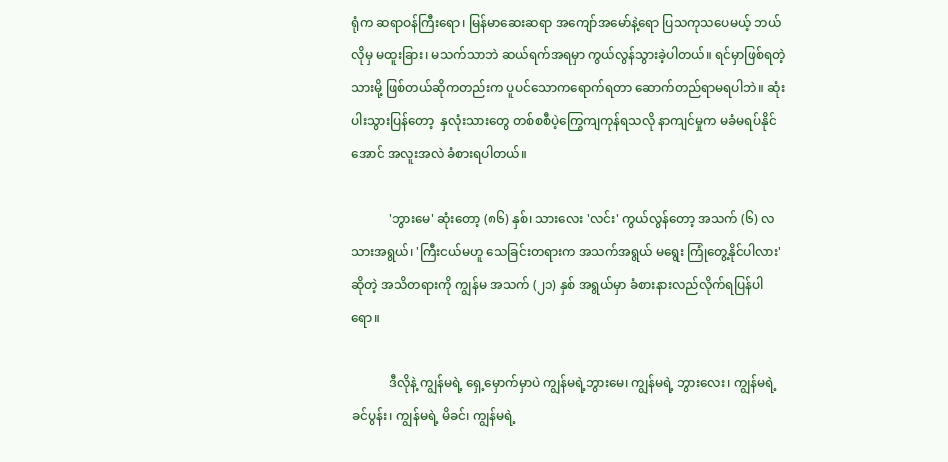ရုံက ဆရာဝန်ကြီးရော၊ မြန်မာဆေးဆရာ အကျော်အမော်နဲ့ရော ပြသကုသပေမယ့် ဘယ်လိုမှ မထူးခြား၊ မသက်သာဘဲ ဆယ်ရက်အရမှာ ကွယ်လွန်သွားခဲ့ပါတယ်။ ရင်မှာဖြစ်ရတဲ့ သားမို့ ဖြစ်တယ်ဆိုကတည်းက ပူပင်သောကရောက်ရတာ ဆောက်တည်ရာမရပါဘဲ။ ဆုံးပါးသွားပြန်တော့  နှလုံးသားတွေ တစ်စစီပဲ့ကြွေကျကုန်ရသလို နာကျင်မှုက မခံမရပ်နိုင်အောင် အလူးအလဲ ခံစားရပါတယ်။

            'ဘွားမေ' ဆုံးတော့ (၈၆) နှစ်၊ သားလေး 'လင်း' ကွယ်လွန်တော့ အသက် (၆) လသားအရွယ်၊ 'ကြီးငယ်မဟူ သေခြင်းတရားက အသက်အရွယ် မရွေး ကြုံတွေ့နိုင်ပါလား' ဆိုတဲ့ အသိတရားကို ကျွန်မ အသက် (၂၁) နှစ် အရွယ်မှာ ခံစားနားလည်လိုက်ရပြန်ပါရော။

            ဒီလိုနဲ့ ကျွန်မရဲ့ ရှေ့မှောက်မှာပဲ ကျွန်မရဲ့ဘွားမေ၊ ကျွန်မရဲ့ ဘွားလေး၊ ကျွန်မရဲ့ ခင်ပွန်း၊ ကျွန်မရဲ့ မိခင်၊ ကျွန်မရဲ့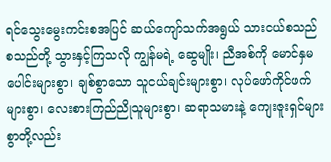ရင်သွေးမွေးကင်းစအပြင် ဆယ်ကျော်သက်အရွယ် သားငယ်စသည် စသည်တို့ သွားနှင့်ကြသလို ကျွန်မရဲ့ ဆွေမျိုး၊ ညီအစ်ကို မောင်နှမပေါင်းများစွာ၊ ချစ်စွာသော သူငယ်ချင်းများစွာ၊ လုပ်ဖော်ကိုင်ဖက်များစွာ၊ လေးစားကြည်ညိုသူများစွာ၊ ဆရာသမားနဲ့ ကျေးဇူးရှင်များစွာတို့လည်း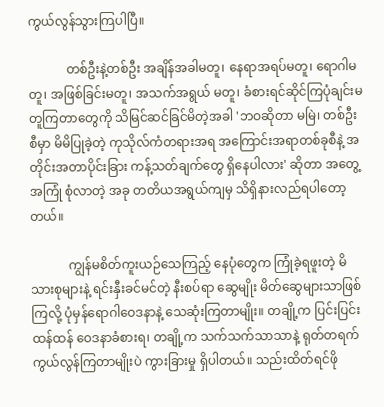ကွယ်လွန်သွားကြပါပြီ။

            တစ်ဦးနဲ့တစ်ဦး အချိန်အခါမတူ၊ နေရာအရပ်မတူ၊ ရောဂါမတူ၊ အဖြစ်ခြင်းမတူ၊ အသက်အရွယ် မတူ၊ ခံစားရင်ဆိုင်ကြပုံချင်းမတူကြတာတွေကို သိမြင်ဆင်ခြင်မိတဲ့အခါ 'ဘဝဆိုတာ မမြဲ၊ တစ်ဦးစီမှာ မိမိပြုခဲ့တဲ့ ကုသိုလ်ကံတရားအရ အကြောင်းအရာတစ်ခုစီနဲ့ အတိုင်းအတာပိုင်းခြား ကန့်သတ်ချက်တွေ ရှိနေပါလား' ဆိုတာ အတွေ့အကြုံ စုံလာတဲ့ အခု တတိယအရွယ်ကျမှ သိရှိနားလည်ရပါတော့တယ်။

            ကျွန်မစိတ်ကူးယဉ်သေကြည့် နေပုံတွေက ကြုံခဲ့ရဖူးတဲ့ မိသားစုများနဲ့ ရင်းနှီးခင်မင်တဲ့ နီးစပ်ရာ ဆွေမျိုး မိတ်ဆွေများသာဖြစ်ကြလို့ ပုံမှန်ရောဂါဝေဒနာနဲ့ သေဆုံးကြတာမျိုး။ တချို့က ပြင်းပြင်းထန်ထန် ဝေဒနာခံစားရ၊ တချို့က သက်သက်သာသာနဲ့ ရုတ်တရက် ကွယ်လွန်ကြတာမျိုးပဲ ကွားခြားမှု ရှိပါတယ်။ သည်းထိတ်ရင်ဖို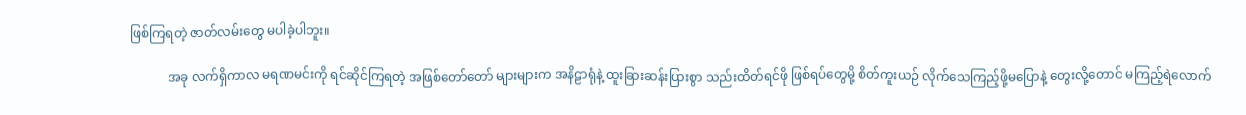ဖြစ်ကြရတဲ့ ဇာတ်လမ်းတွေ မပါခဲ့ပါဘူး။

            အခု လက်ရှိကာလ မရဏမင်းကို ရင်ဆိုင်ကြရတဲ့ အဖြစ်တော်တော် များများက အနိဠာရုံနဲ့ ထူးခြားဆန်းပြားစွာ သည်းထိတ်ရင်ဖို ဖြစ်ရပ်တွေမို့ စိတ်ကူးယဉ် လိုက်သေကြည့်ဖို့မပြောနဲ့ တွေးလို့တောင် မကြည့်ရဲလောက်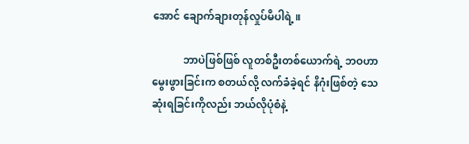အောင် ချောက်ချားတုန်လှုပ်မိပါရဲ့။

            ဘာပဲဖြစ်ဖြစ် လူတစ်ဦးတစ်ယောက်ရဲ့ ဘဝဟာ မွေးဖွားခြင်းက စတယ်လို့ လက်ခံခဲ့ရင် နိဂုံးဖြစ်တဲ့ သေဆုံးရခြင်းကိုလည်း ဘယ်လိုပုံစံနဲ့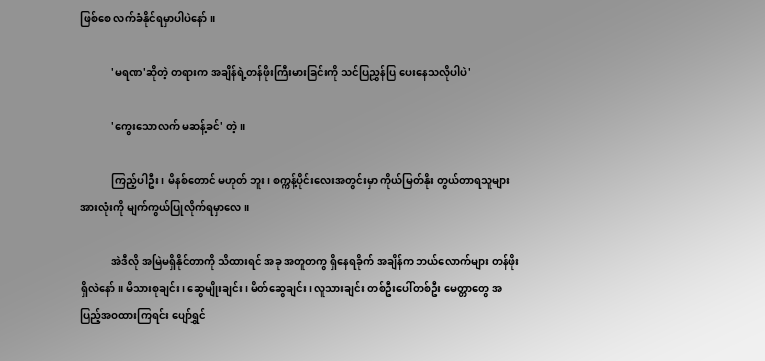ဖြစ်စေ လက်ခံနိုင်ရမှာပါပဲနော်။

            'မရဏ'ဆိုတဲ့ တရားက အချိန်ရဲ့တန်ဖိုးကြီးမားခြင်းကို သင်ပြညွှန်ပြ ပေးနေသလိုပါပဲ'

            'ကွေးသောလက် မဆန့်ခင်' တဲ့။

            ကြည့်ပါဦး၊ မိနစ်တောင် မဟုတ် ဘူး၊ စက္ကန့်ပိုင်းလေးအတွင်းမှာ ကိုယ်မြတ်နိုး တွယ်တာရသူများ အားလုံးကို မျက်ကွယ်ပြုလိုက်ရမှာလေ။

            အဲဒီလို အမြဲမရှိနိုင်တာကို သိထားရင် အခု အတူတကွ ရှိနေရခိုက် အချိန်က ဘယ်လောက်များ တန်ဖိုးရှိလဲနော်။ မိသားစုချင်း၊ ဆွေမျိုးချင်း၊ မိတ်ဆွေချင်း၊ လူသားချင်း တစ်ဦးပေါ်တစ်ဦး မေတ္တာတွေ အပြည့်အဝထားကြရင်း ပျော်ရွှင်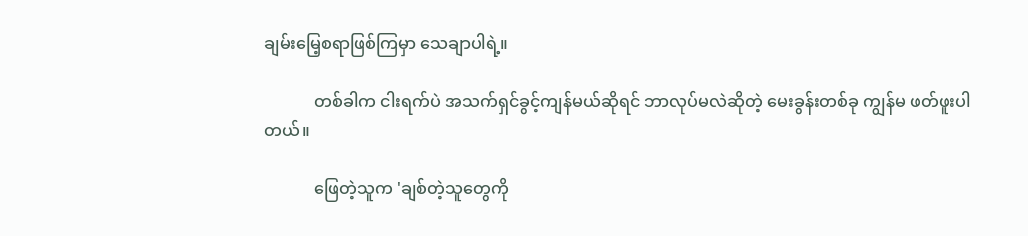ချမ်းမြေ့စရာဖြစ်ကြမှာ သေချာပါရဲ့။

            တစ်ခါက ငါးရက်ပဲ အသက်ရှင်ခွင့်ကျန်မယ်ဆိုရင် ဘာလုပ်မလဲဆိုတဲ့ မေးခွန်းတစ်ခု ကျွန်မ ဖတ်ဖူးပါတယ်။

            ဖြေတဲ့သူက 'ချစ်တဲ့သူတွေကို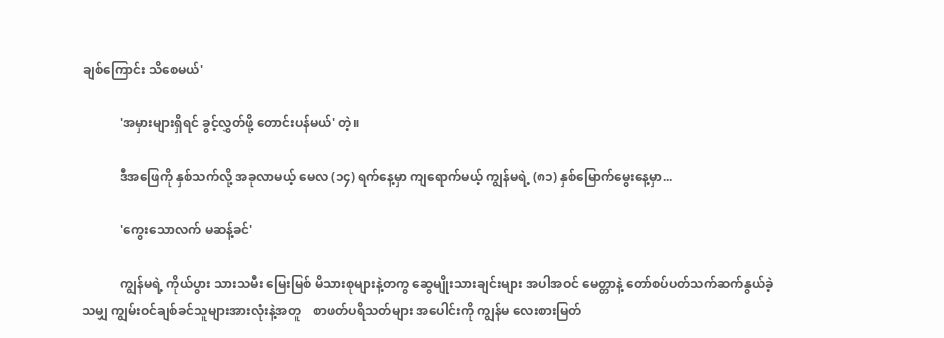ချစ်ကြောင်း သိစေမယ်'

            'အမှားများရှိရင် ခွင့်လွှတ်ဖို့ တောင်းပန်မယ်' တဲ့။

            ဒီအဖြေကို နှစ်သက်လို့ အခုလာမယ့် မေလ (၁၄) ရက်နေ့မှာ ကျရောက်မယ့် ကျွန်မရဲ့ (၈၁) နှစ်မြောက်မွေးနေ့မှာ...

            'ကွေးသောလက် မဆန့်ခင်'

            ကျွန်မရဲ့ ကိုယ်ပွား သားသမီး မြေးမြစ် မိသားစုများနဲ့တကွ ဆွေမျိုးသားချင်းများ အပါအဝင် မေတ္တာနဲ့ တော်စပ်ပတ်သက်ဆက်နွယ်ခဲ့သမျှ ကျွမ်းဝင်ချစ်ခင်သူများအားလုံးနဲ့အတူ    စာဖတ်ပရိသတ်များ အပေါင်းကို ကျွန်မ လေးစားမြတ်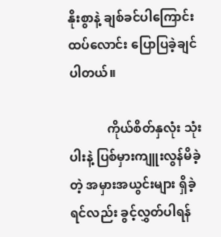နိုးစွာနဲ့ ချစ်ခင်ပါကြောင်း  ထပ်လောင်း ပြောပြခဲ့ချင်ပါတယ်။

            ကိုယ်စိတ်နှလုံး သုံးပါးနဲ့ ပြစ်မှားကျူးလွန်မိခဲ့တဲ့ အမှားအယွင်းများ ရှိခဲ့ရင်လည်း ခွင့်လွှတ်ပါရန်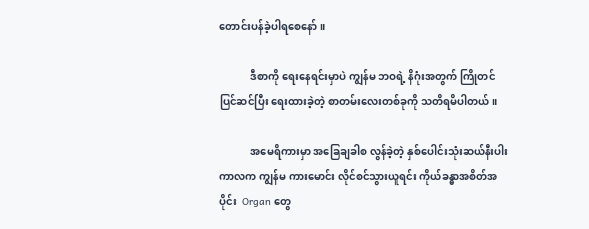တောင်းပန်ခဲ့ပါရစေနော်။

            ဒီစာကို ရေးနေရင်းမှာပဲ ကျွန်မ ဘဝရဲ့ နိဂုံးအတွက် ကြိုတင်ပြင်ဆင်ပြီး ရေးထားခဲ့တဲ့ စာတမ်းလေးတစ်ခုကို သတိရမိပါတယ်။

            အမေရိကားမှာ အခြေချခါစ လွန်ခဲ့တဲ့ နှစ်ပေါင်းသုံးဆယ်နီးပါး ကာလက ကျွန်မ ကားမောင်း လိုင်စင်သွားယူရင်း ကိုယ်ခန္ဓာအစိတ်အပိုင်း  Organ တွေ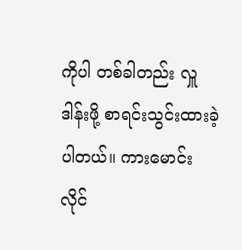ကိုပါ တစ်ခါတည်း လှူဒါန်းဖို့ စာရင်းသွင်းထားခဲ့ပါတယ်။ ကားမောင်းလိုင်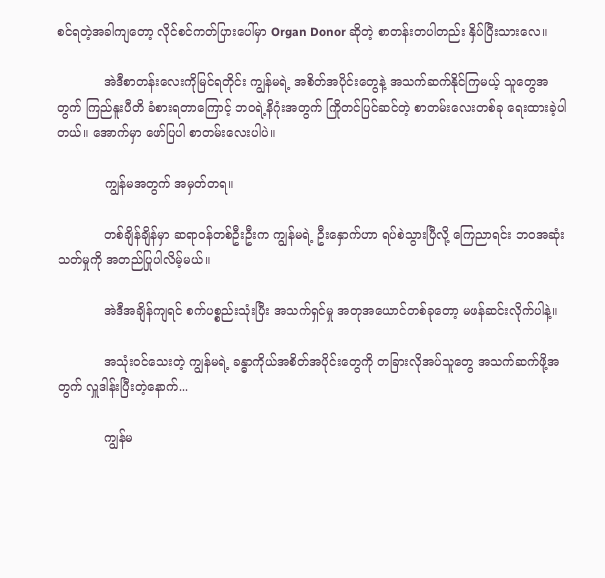စင်ရတဲ့အခါကျတော့ လိုင်စင်ကတ်ပြားပေါ်မှာ Organ Donor ဆိုတဲ့ စာတန်းတပါတည်း နှိပ်ပြီးသားလေ။

            အဲဒီစာတန်းလေးကိုမြင်ရတိုင်း ကျွန်မရဲ့ အစိတ်အပိုင်းတွေနဲ့ အသက်ဆက်နိုင်ကြမယ့် သူတွေအတွက် ကြည်နူးပီတိ ခံစားရတာကြောင့် ဘဝရဲ့နိဂုံးအတွက် ကြိုတင်ပြင်ဆင်တဲ့ စာတမ်းလေးတစ်ခု ရေးထားခဲ့ပါတယ်။ အောက်မှာ ဖော်ပြပါ စာတမ်းလေးပါပဲ။

            ကျွန်မအတွက် အမှတ်တရ။

            တစ်ချိန်ချိန်မှာ ဆရာဝန်တစ်ဦးဦးက ကျွန်မရဲ့ ဦးနှောက်ဟာ ရပ်စဲသွားပြီလို့ ကြေညာရင်း ဘဝအဆုံးသတ်မှုကို အတည်ပြုပါလိမ့်မယ်။

            အဲဒီအချိန်ကျရင် စက်ပစ္စည်းသုံးပြီး အသက်ရှင်မှု အတုအယောင်တစ်ခုတော့ မဖန်ဆင်းလိုက်ပါနဲ့။

            အသုံးဝင်သေးတဲ့ ကျွန်မရဲ့ ခန္ဓာကိုယ်အစိတ်အပိုင်းတွေကို တခြားလိုအပ်သူတွေ အသက်ဆက်ဖို့အတွက် လှူဒါန်းပြီးတဲ့နောက်...

            ကျွန်မ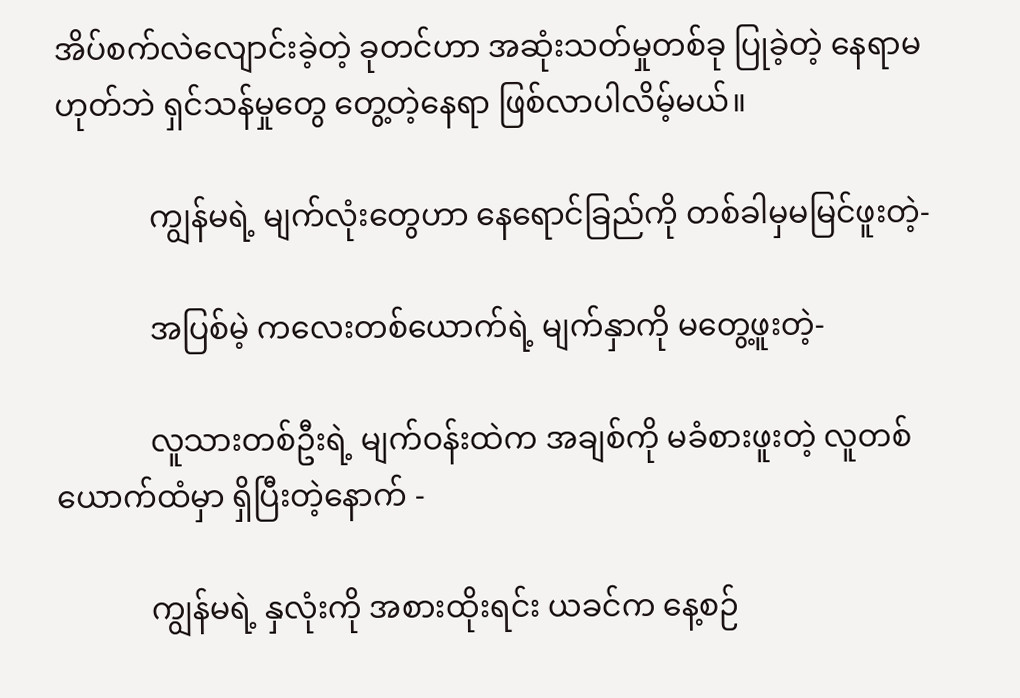အိပ်စက်လဲလျောင်းခဲ့တဲ့ ခုတင်ဟာ အဆုံးသတ်မှုတစ်ခု ပြုခဲ့တဲ့ နေရာမဟုတ်ဘဲ ရှင်သန်မှုတွေ တွေ့တဲ့နေရာ ဖြစ်လာပါလိမ့်မယ်။

            ကျွန်မရဲ့ မျက်လုံးတွေဟာ နေရောင်ခြည်ကို တစ်ခါမှမမြင်ဖူးတဲ့-

            အပြစ်မဲ့ ကလေးတစ်ယောက်ရဲ့ မျက်နှာကို မတွေ့ဖူးတဲ့-

            လူသားတစ်ဦးရဲ့ မျက်ဝန်းထဲက အချစ်ကို မခံစားဖူးတဲ့ လူတစ်ယောက်ထံမှာ ရှိပြီးတဲ့နောက် -

            ကျွန်မရဲ့ နှလုံးကို အစားထိုးရင်း ယခင်က နေ့စဉ်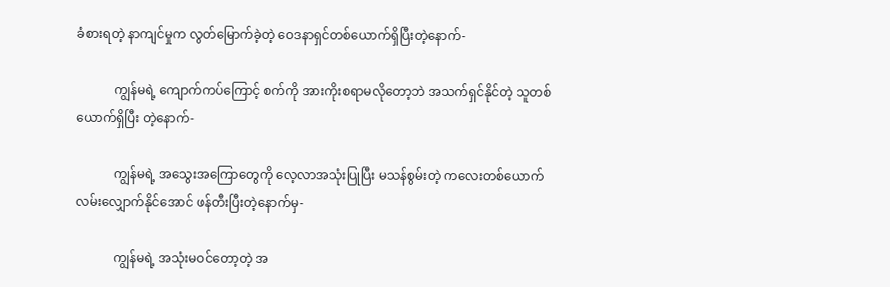ခံစားရတဲ့ နာကျင်မှုက လွတ်မြောက်ခဲ့တဲ့ ဝေဒနာရှင်တစ်ယောက်ရှိပြီးတဲ့နောက်-

            ကျွန်မရဲ့ ကျောက်ကပ်ကြောင့် စက်ကို အားကိုးစရာမလိုတော့ဘဲ အသက်ရှင်နိုင်တဲ့ သူတစ်ယောက်ရှိပြီး တဲ့နောက်-

            ကျွန်မရဲ့ အသွေးအကြောတွေကို လေ့လာအသုံးပြုပြီး မသန်စွမ်းတဲ့ ကလေးတစ်ယောက် လမ်းလျှောက်နိုင်အောင် ဖန်တီးပြီးတဲ့နောက်မှ-

            ကျွန်မရဲ့ အသုံးမဝင်တော့တဲ့ အ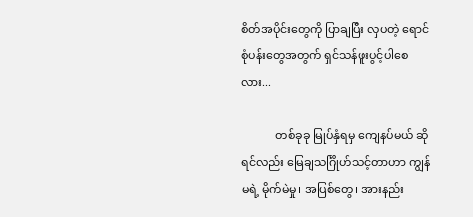စိတ်အပိုင်းတွေကို ပြာချပြီး လှပတဲ့ ရောင်စုံပန်းတွေအတွက် ရှင်သန်ဖူးပွင့်ပါစေလား...

            တစ်ခုခု မြုပ်နှံရမှ ကျေနပ်မယ် ဆိုရင်လည်း မြေချသင်္ဂြိုဟ်သင့်တာဟာ ကျွန်မရဲ့ မိုက်မဲမှု၊ အပြစ်တွေ၊ အားနည်း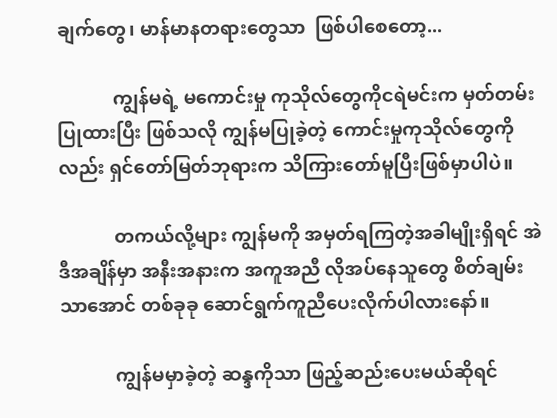ချက်တွေ၊ မာန်မာနတရားတွေသာ  ဖြစ်ပါစေတော့...

            ကျွန်မရဲ့ မကောင်းမှု ကုသိုလ်တွေကိုငရဲမင်းက မှတ်တမ်းပြုထားပြီး ဖြစ်သလို ကျွန်မပြုခဲ့တဲ့ ကောင်းမှုကုသိုလ်တွေကိုလည်း ရှင်တော်မြတ်ဘုရားက သိကြားတော်မူပြီးဖြစ်မှာပါပဲ။

            တကယ်လို့များ ကျွန်မကို အမှတ်ရကြတဲ့အခါမျိုးရှိရင် အဲဒီအချိန်မှာ အနီးအနားက အကူအညီ လိုအပ်နေသူတွေ စိတ်ချမ်းသာအောင် တစ်ခုခု ဆောင်ရွက်ကူညီပေးလိုက်ပါလားနော်။

            ကျွန်မမှာခဲ့တဲ့ ဆန္ဒကိုသာ ဖြည့်ဆည်းပေးမယ်ဆိုရင်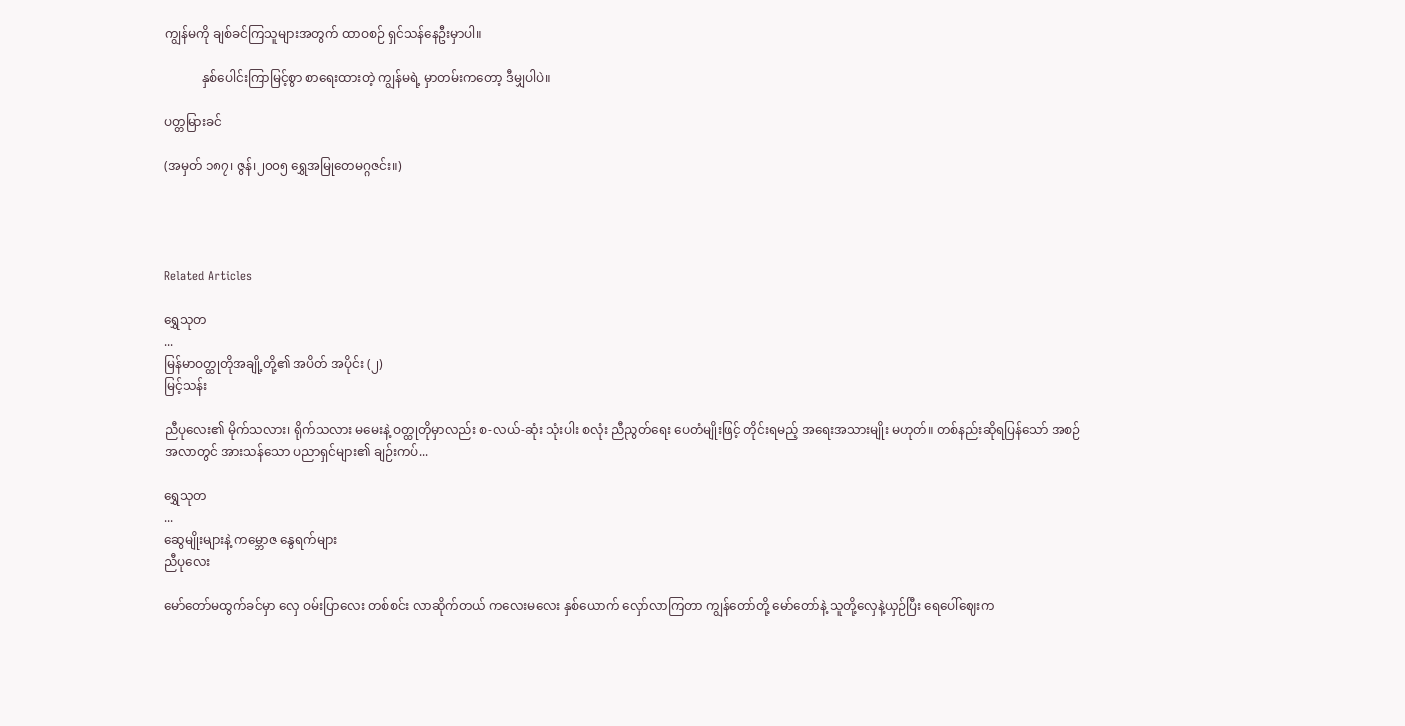ကျွန်မကို ချစ်ခင်ကြသူများအတွက် ထာဝစဉ် ရှင်သန်နေဦးမှာပါ။

            နှစ်ပေါင်းကြာမြင့်စွာ စာရေးထားတဲ့ ကျွန်မရဲ့ မှာတမ်းကတော့ ဒီမျှပါပဲ။

ပတ္တမြားခင်

(အမှတ် ၁၈၇၊ ဇွန်၊၂၀၀၅ ရွှေအမြုတေမဂ္ဂဇင်း။)




Related Articles

ရွှေသုတ‌
...
မြန်မာဝတ္ထုတိုအချို့တို့၏ အပိတ် အပိုင်း (၂)
မြင့်သန်း

ညီပုလေး၏ မိုက်သလား၊ ရိုက်သလား မမေးနဲ့ ဝတ္ထုတိုမှာလည်း စ-လယ်-ဆုံး သုံးပါး စလုံး ညီညွတ်ရေး ပေတံမျိုးဖြင့် တိုင်းရမည့် အရေးအသားမျိုး မဟုတ်။ တစ်နည်းဆိုရပြန်သော် အစဉ်အလာတွင် အားသန်သော ပညာရှင်များ၏ ချဉ်းကပ်...

ရွှေသုတ‌
...
ဆွေမျိုးများနဲ့ ကမ္ဘောဇ နွေရက်များ
ညီပုလေး

မော်တော်မထွက်ခင်မှာ လှေ ဝမ်းပြာလေး တစ်စင်း လာဆိုက်တယ် ကလေးမလေး နှစ်ယောက် လှော်လာကြတာ ကျွန်တော်တို့ မော်တော်နဲ့ သူတို့လှေနဲ့ယှဉ်ပြီး ရေပေါ်ဈေးက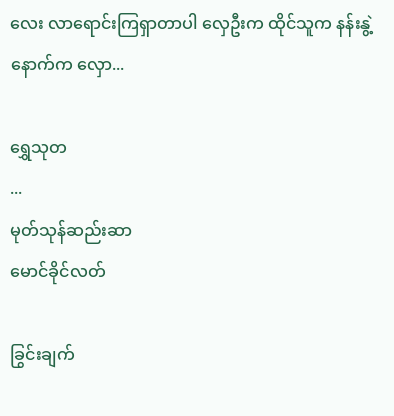လေး လာရောင်းကြရှာတာပါ လှေဦးက ထိုင်သူက နန်းနွဲ့ နောက်က လှော...

ရွှေသုတ‌
...
မုတ်သုန်ဆည်းဆာ
မောင်ခိုင်လတ်

ခြွင်းချက်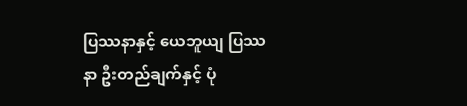ပြဿနာနှင့် ယေဘူယျ ပြဿနာ ဦးတည်ချက်နှင့် ပုံ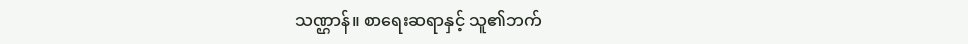သဏ္ဌာန်။ စာရေးဆရာနှင့် သူ၏ဘက်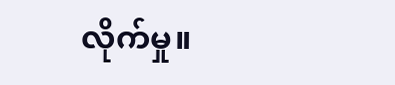လိုက်မှု။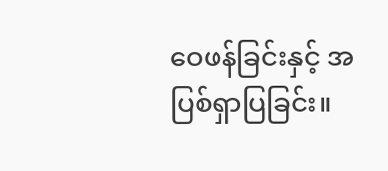ဝေဖန်ခြင်းနှင့် အပြစ်ရှာပြခြင်း။